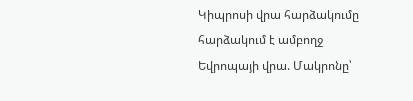Կիպրոսի վրա հարձակումը հարձակում է ամբողջ Եվրոպայի վրա. Մակրոնը՝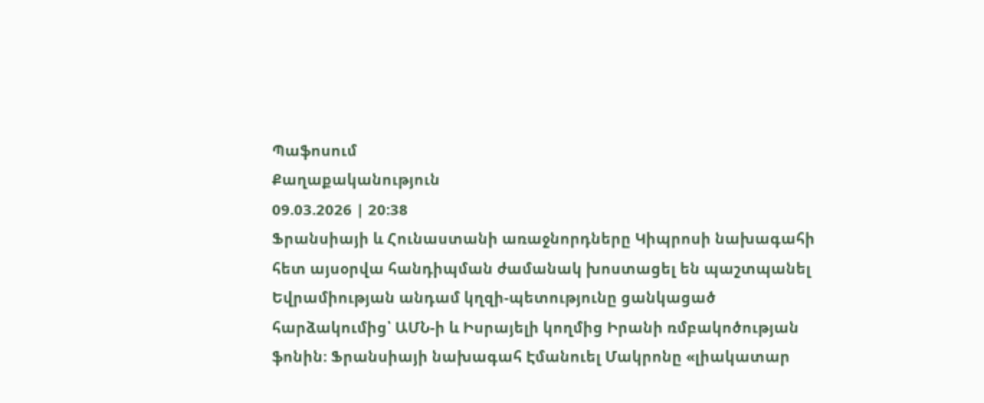Պաֆոսում
Քաղաքականություն
09.03.2026 | 20:38
Ֆրանսիայի և Հունաստանի առաջնորդները Կիպրոսի նախագահի հետ այսօրվա հանդիպման ժամանակ խոստացել են պաշտպանել Եվրամիության անդամ կղզի-պետությունը ցանկացած հարձակումից՝ ԱՄՆ-ի և Իսրայելի կողմից Իրանի ռմբակոծության ֆոնին։ Ֆրանսիայի նախագահ Էմանուել Մակրոնը «լիակատար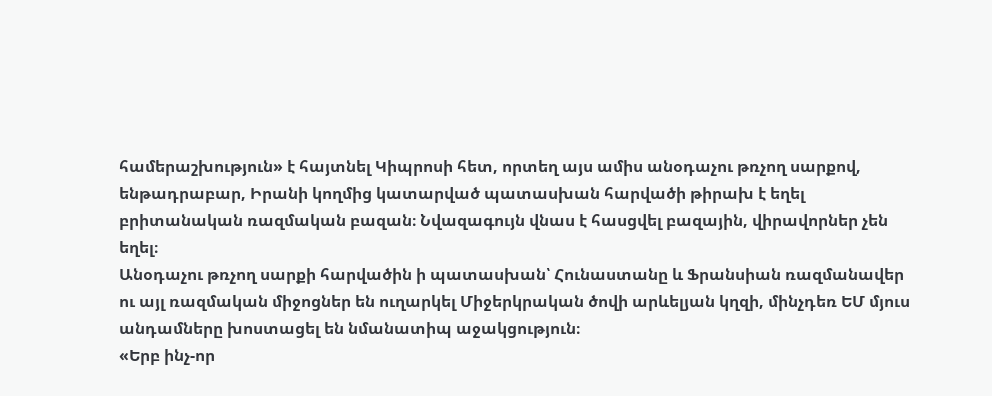համերաշխություն» է հայտնել Կիպրոսի հետ, որտեղ այս ամիս անօդաչու թռչող սարքով, ենթադրաբար, Իրանի կողմից կատարված պատասխան հարվածի թիրախ է եղել բրիտանական ռազմական բազան։ Նվազագույն վնաս է հասցվել բազային, վիրավորներ չեն եղել։
Անօդաչու թռչող սարքի հարվածին ի պատասխան՝ Հունաստանը և Ֆրանսիան ռազմանավեր ու այլ ռազմական միջոցներ են ուղարկել Միջերկրական ծովի արևելյան կղզի, մինչդեռ ԵՄ մյուս անդամները խոստացել են նմանատիպ աջակցություն։
«Երբ ինչ-որ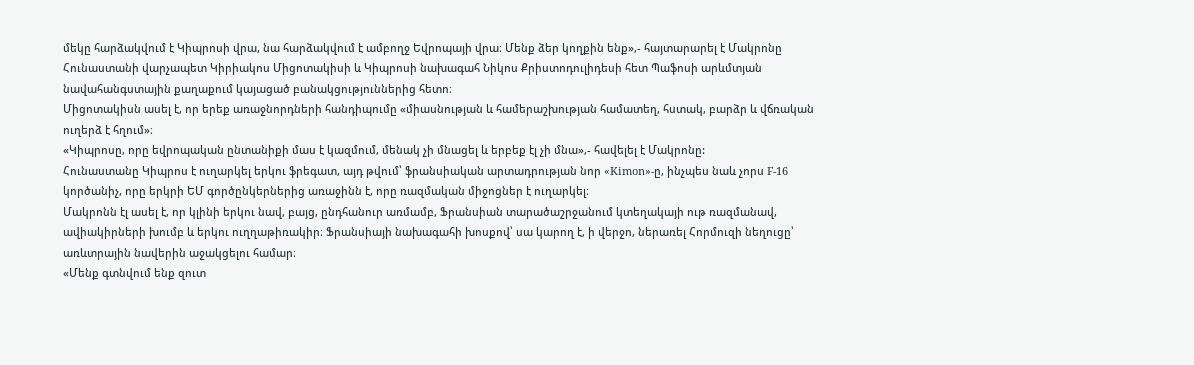մեկը հարձակվում է Կիպրոսի վրա, նա հարձակվում է ամբողջ Եվրոպայի վրա։ Մենք ձեր կողքին ենք»,- հայտարարել է Մակրոնը Հունաստանի վարչապետ Կիրիակոս Միցոտակիսի և Կիպրոսի նախագահ Նիկոս Քրիստոդուլիդեսի հետ Պաֆոսի արևմտյան նավահանգստային քաղաքում կայացած բանակցություններից հետո։
Միցոտակիսն ասել է, որ երեք առաջնորդների հանդիպումը «միասնության և համերաշխության համատեղ, հստակ, բարձր և վճռական ուղերձ է հղում»։
«Կիպրոսը, որը եվրոպական ընտանիքի մաս է կազմում, մենակ չի մնացել և երբեք էլ չի մնա»,- հավելել է Մակրոնը:
Հունաստանը Կիպրոս է ուղարկել երկու ֆրեգատ, այդ թվում՝ ֆրանսիական արտադրության նոր «Kimon»-ը, ինչպես նաև չորս F-16 կործանիչ, որը երկրի ԵՄ գործընկերներից առաջինն է, որը ռազմական միջոցներ է ուղարկել։
Մակրոնն էլ ասել է, որ կլինի երկու նավ, բայց, ընդհանուր առմամբ, Ֆրանսիան տարածաշրջանում կտեղակայի ութ ռազմանավ, ավիակիրների խումբ և երկու ուղղաթիռակիր։ Ֆրանսիայի նախագահի խոսքով՝ սա կարող է, ի վերջո, ներառել Հորմուզի նեղուցը՝ առևտրային նավերին աջակցելու համար։
«Մենք գտնվում ենք զուտ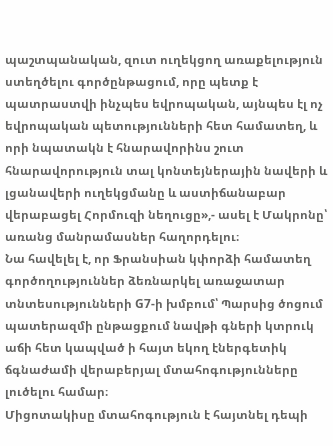պաշտպանական, զուտ ուղեկցող առաքելություն ստեղծելու գործընթացում, որը պետք է պատրաստվի ինչպես եվրոպական, այնպես էլ ոչ եվրոպական պետությունների հետ համատեղ, և որի նպատակն է հնարավորինս շուտ հնարավորություն տալ կոնտեյներային նավերի և լցանավերի ուղեկցմանը և աստիճանաբար վերաբացել Հորմուզի նեղուցը»,- ասել է Մակրոնը՝ առանց մանրամասներ հաղորդելու։
Նա հավելել է, որ Ֆրանսիան կփորձի համատեղ գործողություններ ձեռնարկել առաջատար տնտեսությունների G7-ի խմբում՝ Պարսից ծոցում պատերազմի ընթացքում նավթի գների կտրուկ աճի հետ կապված ի հայտ եկող էներգետիկ ճգնաժամի վերաբերյալ մտահոգությունները լուծելու համար։
Միցոտակիսը մտահոգություն է հայտնել դեպի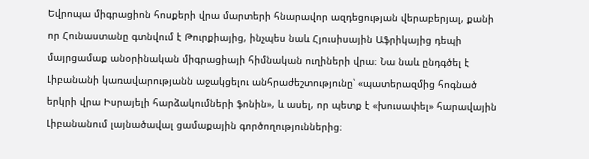Եվրոպա միգրացիոն հոսքերի վրա մարտերի հնարավոր ազդեցության վերաբերյալ, քանի որ Հունաստանը գտնվում է Թուրքիայից, ինչպես նաև Հյուսիսային Աֆրիկայից դեպի մայրցամաք անօրինական միգրացիայի հիմնական ուղիների վրա։ Նա նաև ընդգծել է Լիբանանի կառավարությանն աջակցելու անհրաժեշտությունը՝ «պատերազմից հոգնած երկրի վրա Իսրայելի հարձակումների ֆոնին», և ասել, որ պետք է «խուսափել» հարավային Լիբանանում լայնածավալ ցամաքային գործողություններից։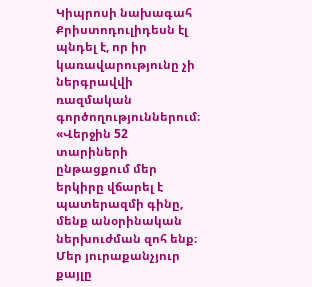Կիպրոսի նախագահ Քրիստոդուլիդեսն էլ պնդել է, որ իր կառավարությունը չի ներգրավվի ռազմական գործողություններում։
«Վերջին 52 տարիների ընթացքում մեր երկիրը վճարել է պատերազմի գինը, մենք անօրինական ներխուժման զոհ ենք։ Մեր յուրաքանչյուր քայլը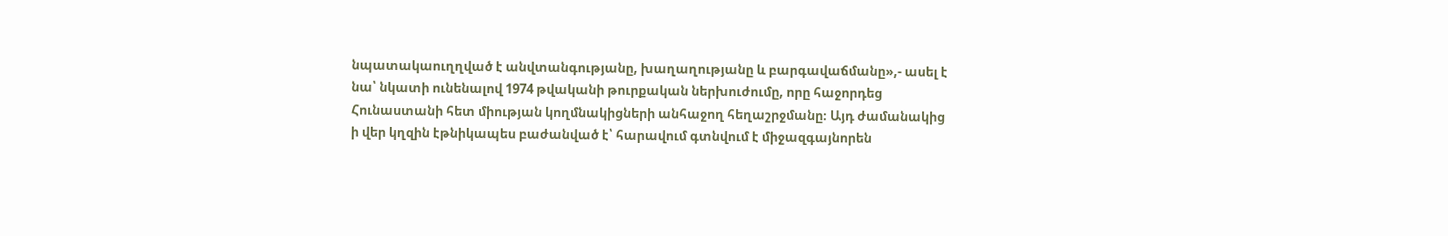նպատակաուղղված է անվտանգությանը, խաղաղությանը և բարգավաճմանը»,- ասել է նա՝ նկատի ունենալով 1974 թվականի թուրքական ներխուժումը, որը հաջորդեց Հունաստանի հետ միության կողմնակիցների անհաջող հեղաշրջմանը։ Այդ ժամանակից ի վեր կղզին էթնիկապես բաժանված է՝ հարավում գտնվում է միջազգայնորեն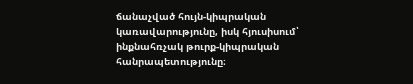ճանաչված հույն-կիպրական կառավարությունը, իսկ հյուսիսում՝ ինքնահռչակ թուրք-կիպրական հանրապետությունը։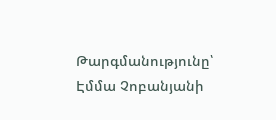Թարգմանությունը՝ Էմմա Չոբանյանի